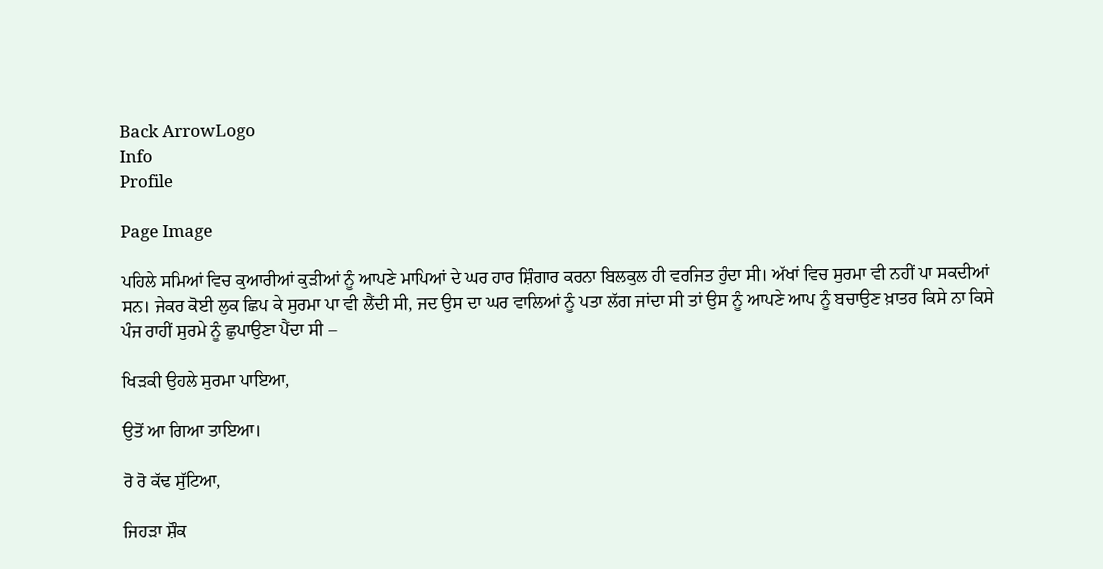Back ArrowLogo
Info
Profile

Page Image

ਪਹਿਲੇ ਸਮਿਆਂ ਵਿਚ ਕੁਆਰੀਆਂ ਕੁੜੀਆਂ ਨੂੰ ਆਪਣੇ ਮਾਪਿਆਂ ਦੇ ਘਰ ਹਾਰ ਸ਼ਿੰਗਾਰ ਕਰਨਾ ਬਿਲਕੁਲ ਹੀ ਵਰਜਿਤ ਹੁੰਦਾ ਸੀ। ਅੱਖਾਂ ਵਿਚ ਸੁਰਮਾ ਵੀ ਨਹੀਂ ਪਾ ਸਕਦੀਆਂ ਸਨ। ਜੇਕਰ ਕੋਈ ਲੁਕ ਛਿਪ ਕੇ ਸੁਰਮਾ ਪਾ ਵੀ ਲੈਂਦੀ ਸੀ, ਜਦ ਉਸ ਦਾ ਘਰ ਵਾਲਿਆਂ ਨੂੰ ਪਤਾ ਲੱਗ ਜਾਂਦਾ ਸੀ ਤਾਂ ਉਸ ਨੂੰ ਆਪਣੇ ਆਪ ਨੂੰ ਬਚਾਉਣ ਖ਼ਾਤਰ ਕਿਸੇ ਨਾ ਕਿਸੇ ਪੰਜ ਰਾਹੀਂ ਸੁਰਮੇ ਨੂੰ ਛੁਪਾਉਣਾ ਪੈਂਦਾ ਸੀ –

ਖਿੜਕੀ ਉਹਲੇ ਸੁਰਮਾ ਪਾਇਆ,

ਉਤੋਂ ਆ ਗਿਆ ਤਾਇਆ।

ਰੋ ਰੋ ਕੱਢ ਸੁੱਟਿਆ,

ਜਿਹੜਾ ਸ਼ੌਕ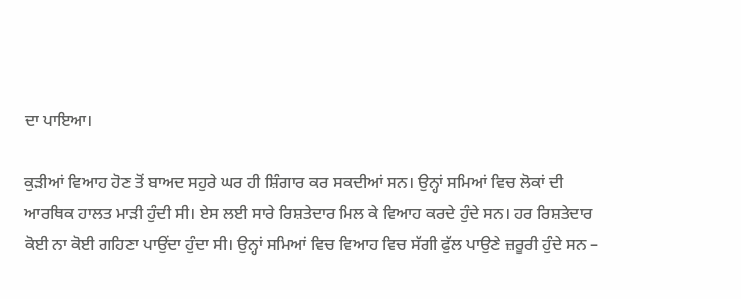ਦਾ ਪਾਇਆ।

ਕੁੜੀਆਂ ਵਿਆਹ ਹੋਣ ਤੋਂ ਬਾਅਦ ਸਹੁਰੇ ਘਰ ਹੀ ਸ਼ਿੰਗਾਰ ਕਰ ਸਕਦੀਆਂ ਸਨ। ਉਨ੍ਹਾਂ ਸਮਿਆਂ ਵਿਚ ਲੋਕਾਂ ਦੀ ਆਰਥਿਕ ਹਾਲਤ ਮਾੜੀ ਹੁੰਦੀ ਸੀ। ਏਸ ਲਈ ਸਾਰੇ ਰਿਸ਼ਤੇਦਾਰ ਮਿਲ ਕੇ ਵਿਆਹ ਕਰਦੇ ਹੁੰਦੇ ਸਨ। ਹਰ ਰਿਸ਼ਤੇਦਾਰ ਕੋਈ ਨਾ ਕੋਈ ਗਹਿਣਾ ਪਾਉਂਦਾ ਹੁੰਦਾ ਸੀ। ਉਨ੍ਹਾਂ ਸਮਿਆਂ ਵਿਚ ਵਿਆਹ ਵਿਚ ਸੱਗੀ ਫੁੱਲ ਪਾਉਣੇ ਜ਼ਰੂਰੀ ਹੁੰਦੇ ਸਨ –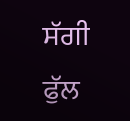ਸੱਗੀ ਫੁੱਲ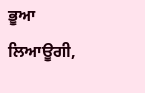ਭੂਆ ਲਿਆਊਗੀ,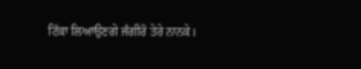ਟਿੱਕਾ ਲਿਆਉਣਗੇ ਜੰਗੀਰੋ ਤੇਰੇ ਨਾਨਕੇ।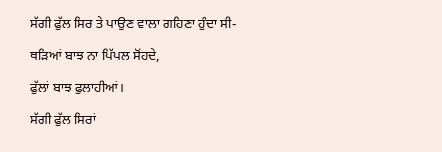ਸੱਗੀ ਫੁੱਲ ਸਿਰ ਤੇ ਪਾਉਣ ਵਾਲਾ ਗਹਿਣਾ ਹੁੰਦਾ ਸੀ-

ਥੜਿਆਂ ਬਾਝ ਨਾ ਪਿੱਪਲ ਸੋਂਹਦੇ,

ਫੁੱਲਾਂ ਬਾਝ ਫੁਲਾਹੀਆਂ।

ਸੱਗੀ ਫੁੱਲ ਸਿਰਾਂ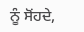ਨੂੰ ਸੋਂਹਦੇ,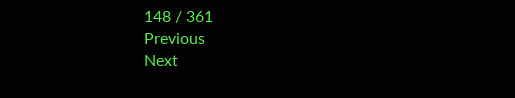148 / 361
Previous
Next